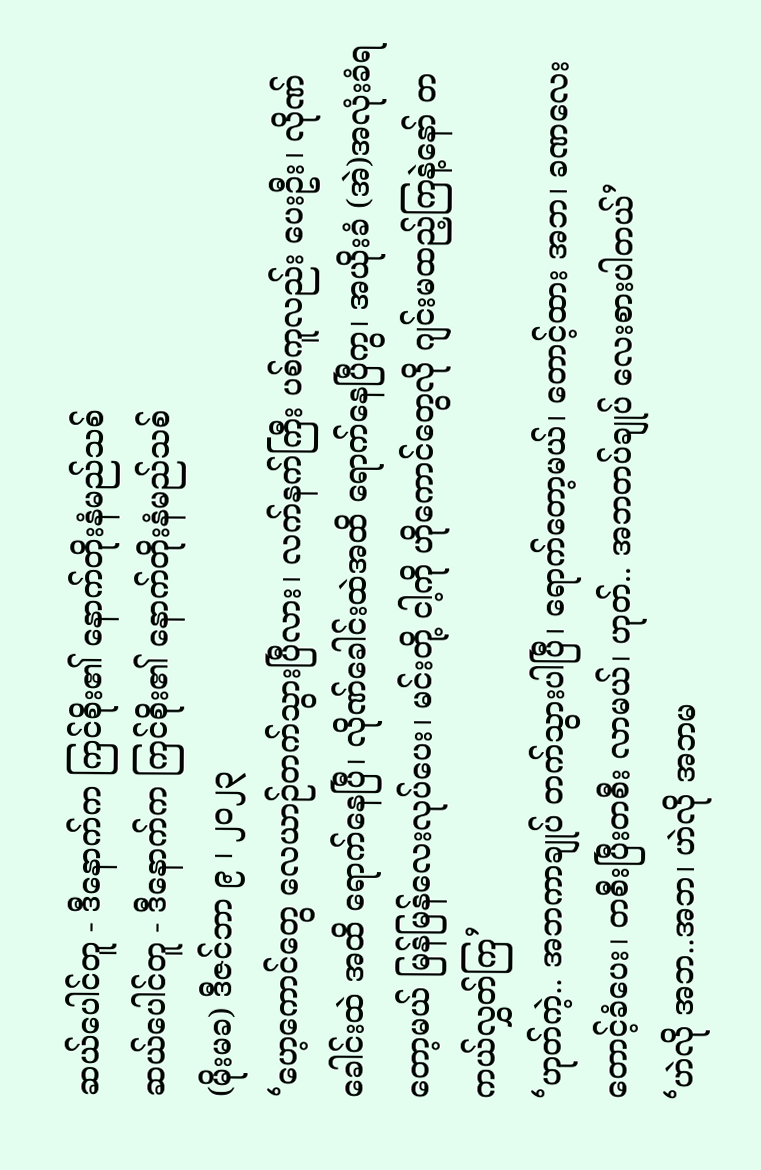ဆယ်ပေါင်တူ - ဒီနောက်က ကြင်စိုး၏ နောက်တိုးနံမည်သစ်
ဆယ်ပေါင်တူ - ဒီနောက်က ကြင်စိုး၏ နောက်တိုးနံမည်သစ်
(မိုးမခ) ဒီဇင်ဘာ ၉ ၊ ၂၀၂၃
‘ဟေ့ကောင်တွေ လေယာဉ်တက်သွားပြီလား၊ လက်နက်ကြီး ပစ်ကူလည်း ပေးဦး၊ လိုဏ်ခေါင်းထဲ အထိ ရောက်နေပြီ၊ လိုဏ်ခေါင်းထဲအထိ ရောက်နေပြီကွ၊ အယိုးခံ (အဲ)အလုံးခံရတော့မယ် မြန်မြန်လေးလုပ်ပေး၊ မင်းတို့ ငါ့ကို ဟိုကောင်တွေလို ဂျင်းမထည့်ကြနဲ့နော် တကယ်လွှတ်ကြ’
‘ဟုတ်ကဲ့.. အဘကာချုပ် တက်သွားပါပြီ၊ ရောက်တော့မယ်၊ တောင့်ထား အဘ၊ ခဏလေး တောင့်ခံပေး၊ တစီးပြီးတစီး လာမယ်၊ ဟုတ်.. အဘတပ်ချုပ် လေးစားပါတယ်’
‘ဟဲလို အဘ..အဘ၊ ဟဲလို အဘမ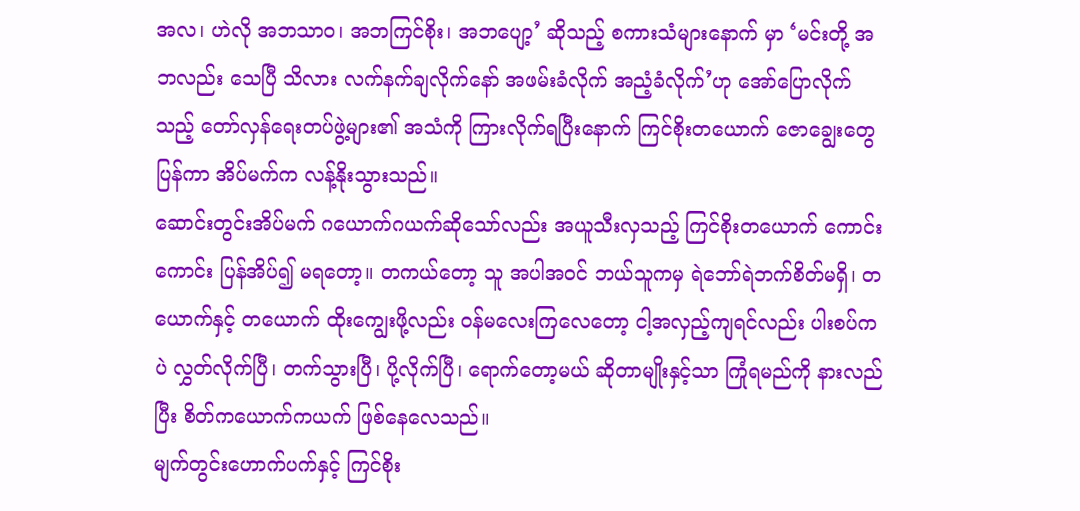အလ၊ ဟဲလို အဘသာဝ၊ အဘကြင်စိုး၊ အဘပျော့’ ဆိုသည့် စကားသံများနောက် မှာ ‘မင်းတို့ အဘလည်း သေပြီ သိလား လက်နက်ချလိုက်နော် အဖမ်းခံလိုက် အညံ့ခံလိုက်’ဟု အော်ပြောလိုက်သည့် တော်လှန်ရေးတပ်ဖွဲ့များ၏ အသံကို ကြားလိုက်ရပြီးနောက် ကြင်စိုးတယောက် ဇောချွေးတွေပြန်ကာ အိပ်မက်က လန့်နိုးသွားသည်။
ဆောင်းတွင်းအိပ်မက် ဂယောက်ဂယက်ဆိုသော်လည်း အယူသီးလှသည့် ကြင်စိုးတယောက် ကောင်းကောင်း ပြန်အိပ်၍ မရတော့။ တကယ်တော့ သူ အပါအဝင် ဘယ်သူကမှ ရဲဘော်ရဲဘက်စိတ်မရှိ၊ တယောက်နှင့် တယောက် ထိုးကျွေးဖို့လည်း ဝန်မလေးကြလေတော့ ငါ့အလှည့်ကျရင်လည်း ပါးစပ်ကပဲ လွှတ်လိုက်ပြီ၊ တက်သွားပြီ၊ ပို့လိုက်ပြီ၊ ရောက်တော့မယ် ဆိုတာမျိုးနှင့်သာ ကြုံရမည်ကို နားလည်ပြီး စိတ်ကယောက်ကယက် ဖြစ်နေလေသည်။
မျက်တွင်းဟောက်ပက်နှင့် ကြင်စိုး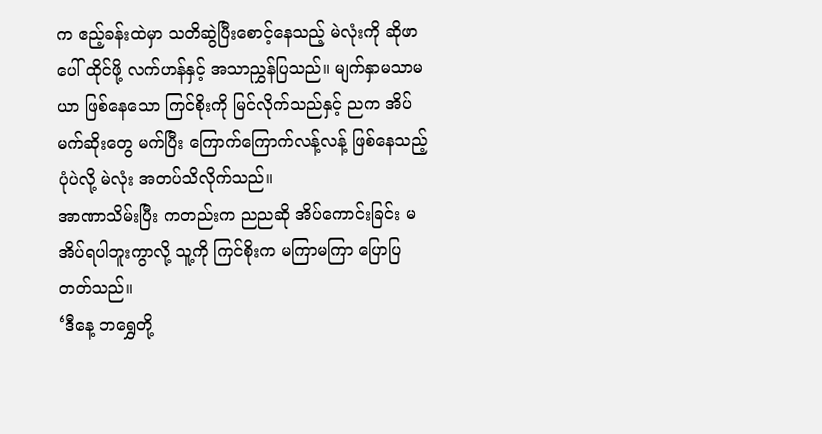က ဧည့်ခန်းထဲမှာ သတိဆွဲပြီးစောင့်နေသည့် မဲလုံးကို ဆိုဖာပေါ် ထိုင်ဖို့ လက်ဟန်နှင့် အသာညွှန်ပြသည်။ မျက်နှာမသာမယာ ဖြစ်နေသော ကြင်စိုးကို မြင်လိုက်သည်နှင့် ညက အိပ်မက်ဆိုးတွေ မက်ပြီး ကြောက်ကြောက်လန့်လန့် ဖြစ်နေသည့်ပုံပဲလို့ မဲလုံး အတပ်သိလိုက်သည်။
အာဏာသိမ်းပြီး ကတည်းက ညညဆို အိပ်ကောင်းခြင်း မအိပ်ရပါဘူးကွာလို့ သူ့ကို ကြင်စိုးက မကြာမကြာ ပြောပြတတ်သည်။
‘ဒီနေ့ ဘရွှေတို့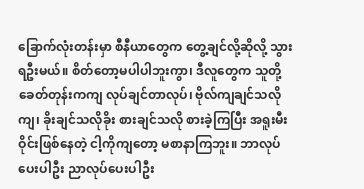ခြောက်လုံးတန်းမှာ စီနီယာတွေက တွေ့ချင်လို့ဆိုလို့ သွားရဦးမယ်။ စိတ်တော့မပါပါဘူးကွာ၊ ဒီလူတွေက သူတို့ခေတ်တုန်းကကျ လုပ်ချင်တာလုပ်၊ ဗိုလ်ကျချင်သလိုကျ၊ ခိုးချင်သလိုခိုး စားချင်သလို စားခဲ့ကြပြီး အရူးမီးဝိုင်းဖြစ်နေတဲ့ ငါ့ကိုကျတော့ မစာနာကြဘူး။ ဘာလုပ်ပေးပါဦး ညာလုပ်ပေးပါဦး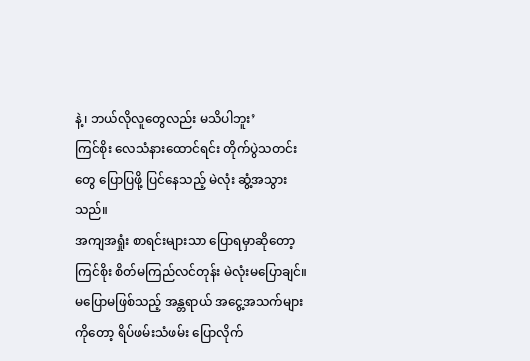နဲ့၊ ဘယ်လိုလူတွေလည်း မသိပါဘူး’
ကြင်စိုး လေသံနားထောင်ရင်း တိုက်ပွဲသတင်းတွေ ပြောပြဖို့ ပြင်နေသည့် မဲလုံး ဆွံ့အသွားသည်။
အကျအရှုံး စာရင်းများသာ ပြောရမှာဆိုတော့ ကြင်စိုး စိတ်မကြည်လင်တုန်း မဲလုံးမပြောချင်။
မပြောမဖြစ်သည့် အန္တရာယ် အငွေ့အသက်များကိုတော့ ရိပ်ဖမ်းသံဖမ်း ပြောလိုက်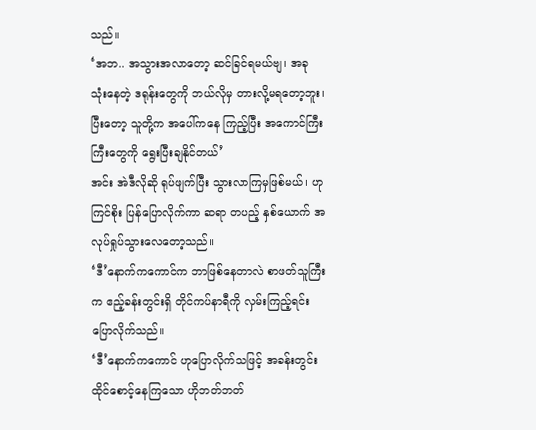သည်။
‘အဘ.. အသွားအလာတော့ ဆင်ခြင်ရမယ်ဗျ၊ အခု သုံးနေတဲ့ ဒရုန်းတွေကို ဘယ်လိုမှ တားလို့မရတော့ဘူး၊ ပြီးတော့ သူတို့က အပေါ်ကနေ ကြည့်ပြီး အကောင်ကြီးကြီးတွေကို ရွေးပြီးချနိုင်တယ်’
အင်း အဲဒီလိုဆို ရုပ်ဖျက်ပြီး သွားလာကြမှဖြစ်မယ်၊ ဟု ကြင်စိုး ပြန်ပြောလိုက်ကာ ဆရာ တပည့် နှစ်ယောက် အလုပ်ရှုပ်သွားလေတော့သည်။
‘ဒီ’နောက်ကကောင်က ဘာဖြစ်နေတာလဲ စာဖတ်သူကြီးက ဧည့်ခန်းတွင်းရှိ တိုင်ကပ်နာရီကို လှမ်းကြည့်ရင်း ပြောလိုက်သည်။
‘ဒီ’နောက်ကကောင် ဟုပြောလိုက်သဖြင့် အခန်းတွင်း ထိုင်စောင့်နေကြသော ဟိုဘတ်ဘတ်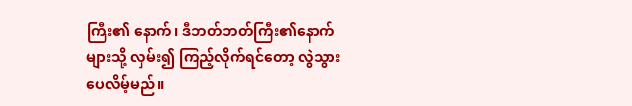ကြီး၏ နောက်၊ ဒီဘတ်ဘတ်ကြီး၏နောက်များသို့ လှမ်း၍ ကြည့်လိုက်ရင်တော့ လွဲသွားပေလိမ့်မည်။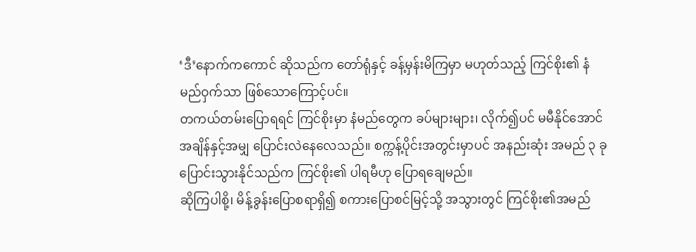‘ဒီ’နောက်ကကောင် ဆိုသည်က တော်ရုံနှင့် ခန့်မှန်းမိကြမှာ မဟုတ်သည့် ကြင်စိုး၏ နံမည်ဝှက်သာ ဖြစ်သောကြောင့်ပင်။
တကယ်တမ်းပြောရရင် ကြင်စိုးမှာ နံမည်တွေက ခပ်များများ၊ လိုက်၍ပင် မမီနိုင်အောင် အချိန်နှင့်အမျှ ပြောင်းလဲနေလေသည်။ စက္ကန့်ပိုင်းအတွင်းမှာပင် အနည်းဆုံး အမည် ၃ ခုပြောင်းသွားနိုင်သည်က ကြင်စိုး၏ ပါရမီဟု ပြောရချေမည်။
ဆိုကြပါစို့၊ မိန့်ခွန်းပြောစရာရှိ၍ စကားပြောစင်မြင့်သို့ အသွားတွင် ကြင်စိုး၏အမည်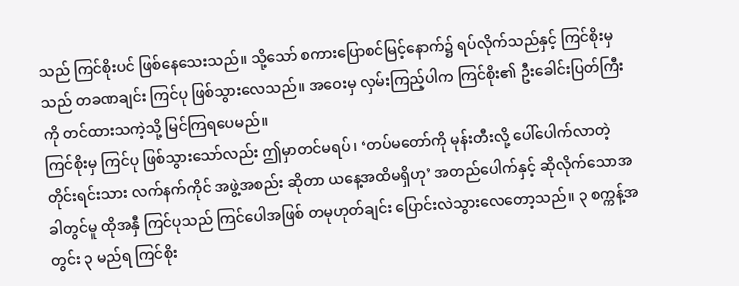သည် ကြင်စိုးပင် ဖြစ်နေသေးသည်။ သို့သော် စကားပြောစင်မြင့်နောက်၌ ရပ်လိုက်သည်နှင့် ကြင်စိုးမှသည် တခဏချင်း ကြင်ပု ဖြစ်သွားလေသည်။ အဝေးမှ လှမ်းကြည့်ပါက ကြင်စိုး၏ ဦးခေါင်းပြတ်ကြီးကို တင်ထားသကဲ့သို့ မြင်ကြရပေမည်။
ကြင်စိုးမှ ကြင်ပု ဖြစ်သွားသော်လည်း ဤမှာတင်မရပ်၊ ‘တပ်မတော်ကို မုန်းတီးလို့ ပေါ်ပေါက်လာတဲ့ တိုင်းရင်းသား လက်နက်ကိုင် အဖွဲ့အစည်း ဆိုတာ ယနေ့အထိမရှိဟု’ အတည်ပေါက်နှင့် ဆိုလိုက်သောအခါတွင်မူ ထိုအနှီ ကြင်ပုသည် ကြင်ပေါအဖြစ် တမုဟုတ်ချင်း ပြောင်းလဲသွားလေတော့သည်။ ၃ စက္ကန့်အတွင်း ၃ မည်ရ ကြင်စိုး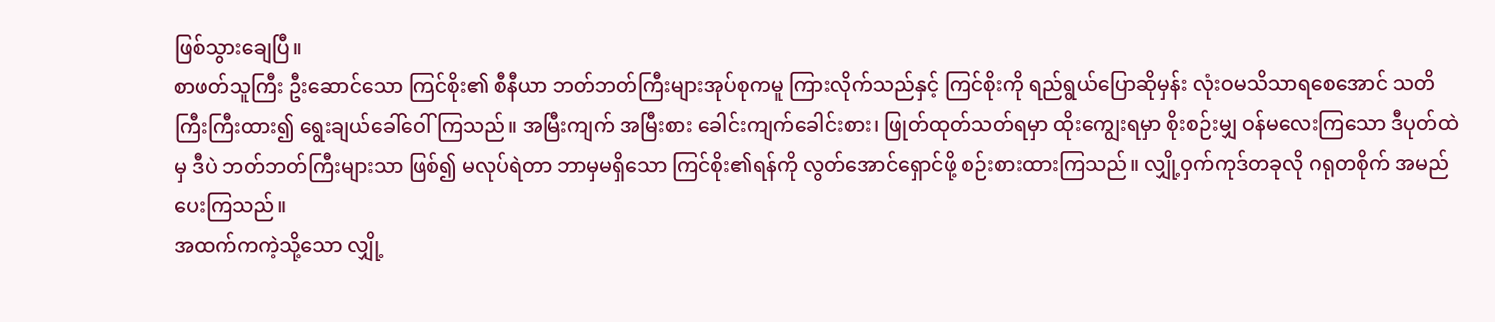ဖြစ်သွားချေပြီ။
စာဖတ်သူကြီး ဦးဆောင်သော ကြင်စိုး၏ စီနီယာ ဘတ်ဘတ်ကြီးများအုပ်စုကမူ ကြားလိုက်သည်နှင့် ကြင်စိုးကို ရည်ရွယ်ပြောဆိုမှန်း လုံးဝမသိသာရစေအောင် သတိကြီးကြီးထား၍ ရွေးချယ်ခေါ်ဝေါ်ကြသည်။ အမြီးကျက် အမြီးစား ခေါင်းကျက်ခေါင်းစား၊ ဖြုတ်ထုတ်သတ်ရမှာ ထိုးကျွေးရမှာ စိုးစဉ်းမျှ ဝန်မလေးကြသော ဒီပုတ်ထဲမှ ဒီပဲ ဘတ်ဘတ်ကြီးများသာ ဖြစ်၍ မလုပ်ရဲတာ ဘာမှမရှိသော ကြင်စိုး၏ရန်ကို လွတ်အောင်ရှောင်ဖို့ စဉ်းစားထားကြသည်။ လျှို့ဝှက်ကုဒ်တခုလို ဂရုတစိုက် အမည်ပေးကြသည်။
အထက်ကကဲ့သို့သော လျှို့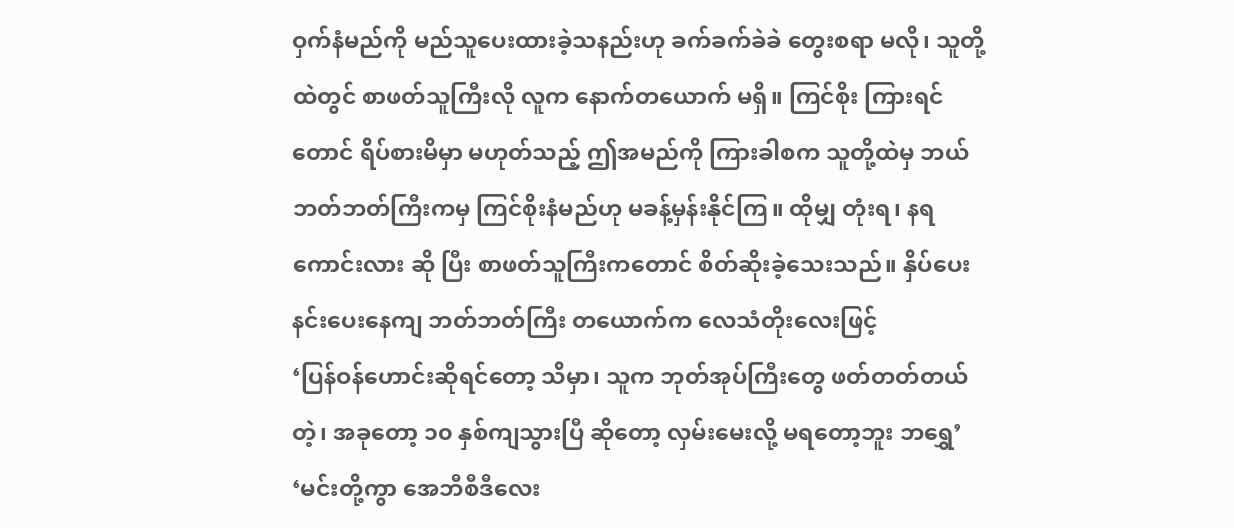ဝှက်နံမည်ကို မည်သူပေးထားခဲ့သနည်းဟု ခက်ခက်ခဲခဲ တွေးစရာ မလို၊ သူတို့ထဲတွင် စာဖတ်သူကြီးလို လူက နောက်တယောက် မရှိ။ ကြင်စိုး ကြားရင်တောင် ရိပ်စားမိမှာ မဟုတ်သည့် ဤအမည်ကို ကြားခါစက သူတို့ထဲမှ ဘယ်ဘတ်ဘတ်ကြီးကမှ ကြင်စိုးနံမည်ဟု မခန့်မှန်းနိုင်ကြ။ ထိုမျှ တုံးရ၊ နရကောင်းလား ဆို ပြီး စာဖတ်သူကြီးကတောင် စိတ်ဆိုးခဲ့သေးသည်။ နှိပ်ပေးနင်းပေးနေကျ ဘတ်ဘတ်ကြီး တယောက်က လေသံတိုးလေးဖြင့်
‘ပြန်ဝန်ဟောင်းဆိုရင်တော့ သိမှာ၊ သူက ဘုတ်အုပ်ကြီးတွေ ဖတ်တတ်တယ်တဲ့၊ အခုတော့ ၁၀ နှစ်ကျသွားပြီ ဆိုတော့ လှမ်းမေးလို့ မရတော့ဘူး ဘရွှေ’
‘မင်းတို့ကွာ အေဘီစီဒီလေး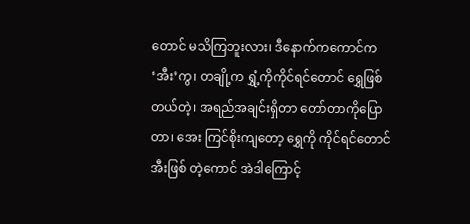တောင် မသိကြဘူးလား၊ ဒီနောက်ကကောင်က ‘အီး’ကွ၊ တချို့က ရွှံ့ကိုကိုင်ရင်တောင် ရွှေဖြစ်တယ်တဲ့၊ အရည်အချင်းရှိတာ တော်တာကိုပြောတာ၊ အေး ကြင်စိုးကျတော့ ရွှေကို ကိုင်ရင်တောင် အီးဖြစ် တဲ့ကောင် အဲဒါကြောင့်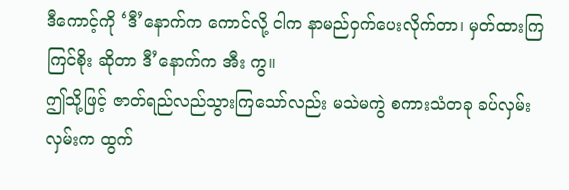ဒီကောင့်ကို ‘ဒီ’နောက်က ကောင်လို့ ငါက နာမည်ဝှက်ပေးလိုက်တာ၊ မှတ်ထားကြ ကြင်စိုး ဆိုတာ ဒီ’နောက်က အီး ကွ။
ဤသို့ဖြင့် ဇာတ်ရည်လည်သွားကြသော်လည်း မသဲမကွဲ စကားသံတခု ခပ်လှမ်းလှမ်းက ထွက်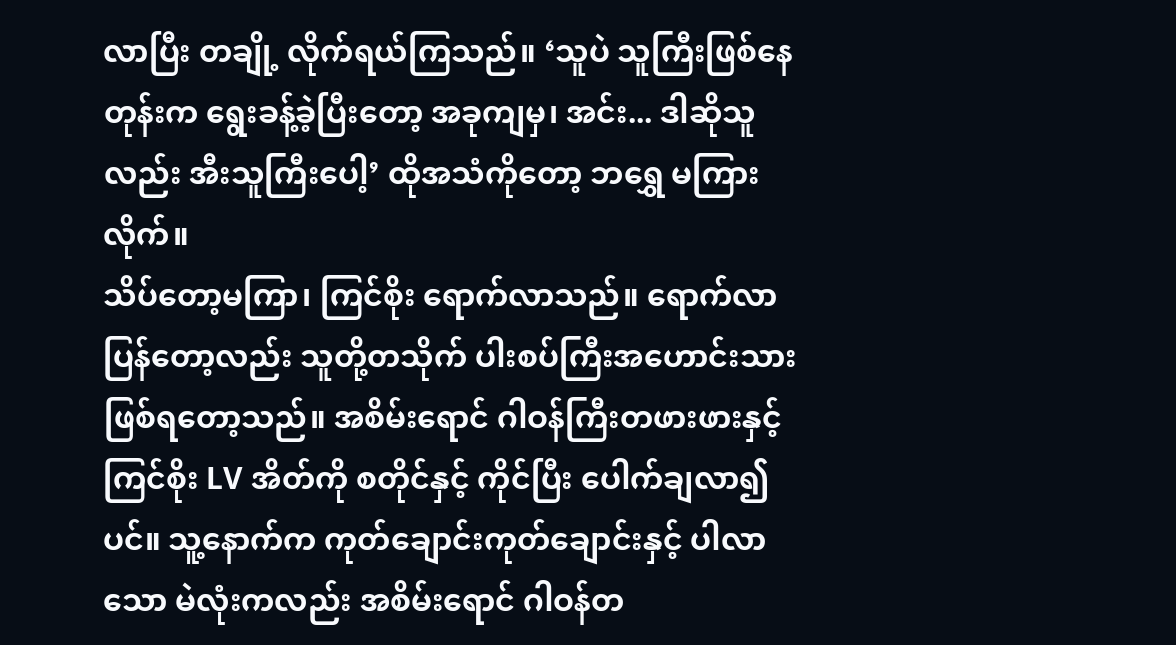လာပြီး တချို့ လိုက်ရယ်ကြသည်။ ‘သူပဲ သူကြီးဖြစ်နေတုန်းက ရွေးခန့်ခဲ့ပြီးတော့ အခုကျမှ၊ အင်း... ဒါဆိုသူလည်း အီးသူကြီးပေါ့’ ထိုအသံကိုတော့ ဘရွှေ မကြားလိုက်။
သိပ်တော့မကြာ၊ ကြင်စိုး ရောက်လာသည်။ ရောက်လာပြန်တော့လည်း သူတို့တသိုက် ပါးစပ်ကြီးအဟောင်းသား ဖြစ်ရတော့သည်။ အစိမ်းရောင် ဂါဝန်ကြီးတဖားဖားနှင့် ကြင်စိုး LV အိတ်ကို စတိုင်နှင့် ကိုင်ပြီး ပေါက်ချလာ၍ပင်။ သူ့နောက်က ကုတ်ချောင်းကုတ်ချောင်းနှင့် ပါလာသော မဲလုံးကလည်း အစိမ်းရောင် ဂါဝန်တ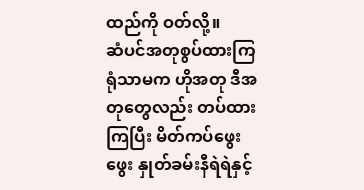ထည်ကို ဝတ်လို့။
ဆံပင်အတုစွပ်ထားကြရုံသာမက ဟိုအတု ဒီအတုတွေလည်း တပ်ထားကြပြီး မိတ်ကပ်ဖွေးဖွေး နှုတ်ခမ်းနီရဲရဲနှင့်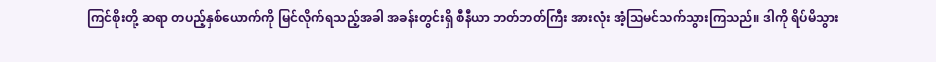ကြင်စိုးတို့ ဆရာ တပည့်နှစ်ယောက်ကို မြင်လိုက်ရသည့်အခါ အခန်းတွင်းရှိ စီနီယာ ဘတ်ဘတ်ကြီး အားလုံး အံ့ဩမင်သက်သွားကြသည်။ ဒါကို ရိပ်မိသွား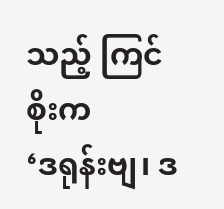သည့် ကြင်စိုးက
‘ဒရုန်းဗျ၊ ဒ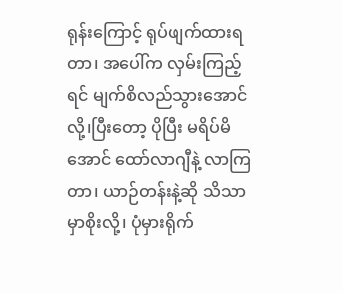ရုန်းကြောင့် ရုပ်ဖျက်ထားရတာ၊ အပေါ်က လှမ်းကြည့်ရင် မျက်စိလည်သွားအောင်လို့၊ပြီးတော့ ပိုပြီး မရိပ်မိအောင် ထော်လာဂျီနဲ့ လာကြတာ၊ ယာဉ်တန်းနဲ့ဆို သိသာမှာစိုးလို့၊ ပုံမှားရိုက်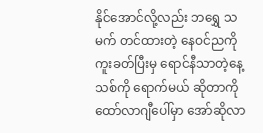နိုင်အောင်လို့လည်း ဘရွှေ သမက် တင်ထားတဲ့ နေဝင်ညကို ကူးခတ်ပြီးမှ ရောင်နီသာတဲ့နေ့သစ်ကို ရောက်မယ် ဆိုတာကို ထော်လာဂျီပေါ်မှာ အော်ဆိုလာ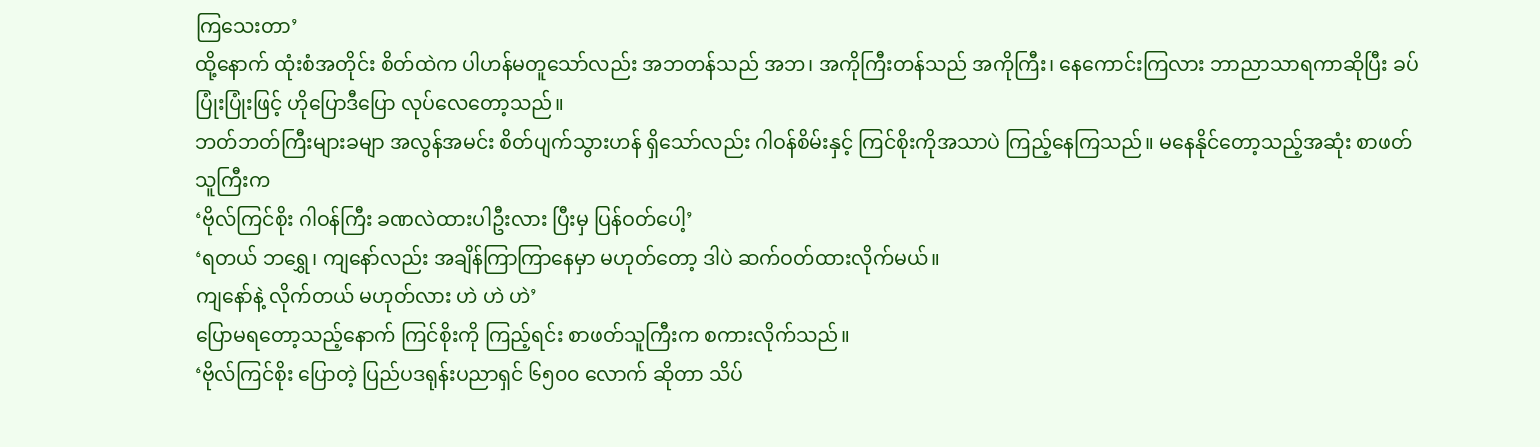ကြသေးတာ’
ထို့နောက် ထုံးစံအတိုင်း စိတ်ထဲက ပါဟန်မတူသော်လည်း အဘတန်သည် အဘ၊ အကိုကြီးတန်သည် အကိုကြီး၊ နေကောင်းကြလား ဘာညာသာရကာဆိုပြီး ခပ်ပြုံးပြုံးဖြင့် ဟိုပြောဒီပြော လုပ်လေတော့သည်။
ဘတ်ဘတ်ကြီးများခမျာ အလွန်အမင်း စိတ်ပျက်သွားဟန် ရှိသော်လည်း ဂါဝန်စိမ်းနှင့် ကြင်စိုးကိုအသာပဲ ကြည့်နေကြသည်။ မနေနိုင်တော့သည့်အဆုံး စာဖတ်သူကြီးက
‘ဗိုလ်ကြင်စိုး ဂါဝန်ကြီး ခဏလဲထားပါဦးလား ပြီးမှ ပြန်ဝတ်ပေါ့’
‘ရတယ် ဘရွှေ၊ ကျနော်လည်း အချိန်ကြာကြာနေမှာ မဟုတ်တော့ ဒါပဲ ဆက်ဝတ်ထားလိုက်မယ်။
ကျနော်နဲ့ လိုက်တယ် မဟုတ်လား ဟဲ ဟဲ ဟဲ’
ပြောမရတော့သည့်နောက် ကြင်စိုးကို ကြည့်ရင်း စာဖတ်သူကြီးက စကားလိုက်သည်။
‘ဗိုလ်ကြင်စိုး ပြောတဲ့ ပြည်ပဒရုန်းပညာရှင် ၆၅၀၀ လောက် ဆိုတာ သိပ်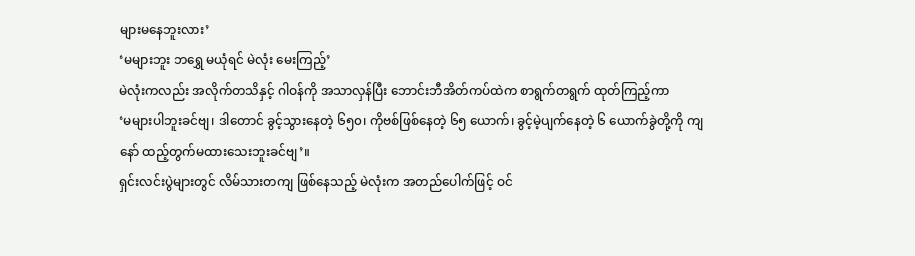များမနေဘူးလား’
‘မများဘူး ဘရွှေ မယုံရင် မဲလုံး မေးကြည့်’
မဲလုံးကလည်း အလိုက်တသိနှင့် ဂါဝန်ကို အသာလှန်ပြီး ဘောင်းဘီအိတ်ကပ်ထဲက စာရွက်တရွက် ထုတ်ကြည့်ကာ
‘မများပါဘူးခင်ဗျ၊ ဒါတောင် ခွင့်သွားနေတဲ့ ၆၅၀၊ ကိုဗစ်ဖြစ်နေတဲ့ ၆၅ ယောက်၊ ခွင့်မဲ့ပျက်နေတဲ့ ၆ ယောက်ခွဲတို့ကို ကျနော် ထည့်တွက်မထားသေးဘူးခင်ဗျ’။
ရှင်းလင်းပွဲများတွင် လိမ်သားတကျ ဖြစ်နေသည့် မဲလုံးက အတည်ပေါက်ဖြင့် ဝင်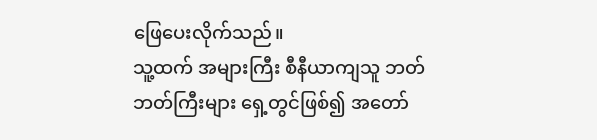ဖြေပေးလိုက်သည်။
သူ့ထက် အများကြီး စီနီယာကျသူ ဘတ်ဘတ်ကြီးများ ရှေ့တွင်ဖြစ်၍ အတော်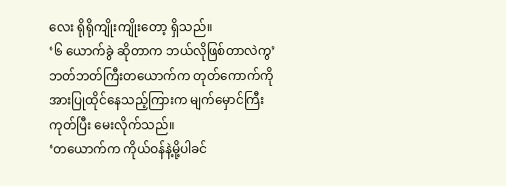လေး ရိုရိုကျိုးကျိုးတော့ ရှိသည်။
‘၆ ယောက်ခွဲ ဆိုတာက ဘယ်လိုဖြစ်တာလဲကွ’ ဘတ်ဘတ်ကြီးတယောက်က တုတ်ကောက်ကိုအားပြုထိုင်နေသည့်ကြားက မျက်မှောင်ကြီးကုတ်ပြီး မေးလိုက်သည်။
‘တယောက်က ကိုယ်ဝန်နဲ့မို့ပါခင်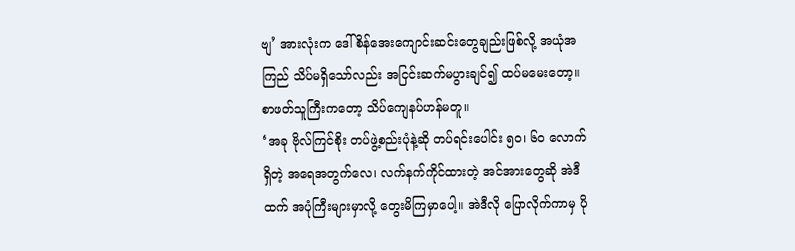ဗျ’ အားလုံးက ဒေါ်စိန်အေးကျောင်းဆင်းတွေချည်းဖြစ်လို့ အယုံအကြည် သိပ်မရှိသော်လည်း အငြင်းဆက်မပွားချင်၍ ထပ်မမေးတော့။ စာဖတ်သူကြီးကတော့ သိပ်ကျေနပ်ဟန်မတူ။
‘အခု ဗိုလ်ကြင်စိုး တပ်ဖွဲ့စည်းပုံနဲ့ဆို တပ်ရင်းပေါင်း ၅၀၊ ၆၀ လောက်ရှိတဲ့ အရေအတွက်လေ၊ လက်နက်ကိုင်ထားတဲ့ အင်အားတွေဆို အဲဒီထက် အပုံကြီးများမှာလို့ တွေးမိကြမှာပေါ့။ အဲဒီလို ပြောလိုက်ကာမှ ပို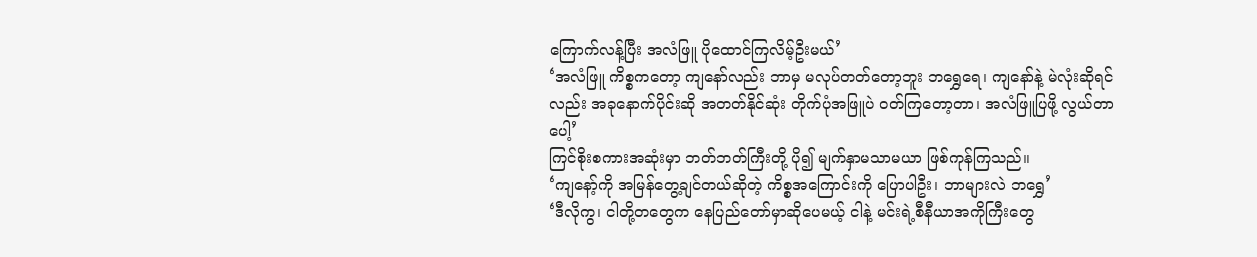ကြောက်လန့်ပြီး အလံဖြူ ပိုထောင်ကြလိမ့်ဦးမယ်’
‘အလံဖြူ ကိစ္စကတော့ ကျနော်လည်း ဘာမှ မလုပ်တတ်တော့ဘူး ဘရွှေရေ၊ ကျနော်နဲ့ မဲလုံးဆိုရင်လည်း အခုနောက်ပိုင်းဆို အတတ်နိုင်ဆုံး တိုက်ပုံအဖြူပဲ ဝတ်ကြတော့တာ၊ အလံဖြူပြဖို့ လွယ်တာပေါ့’
ကြင်စိုးစကားအဆုံးမှာ ဘတ်ဘတ်ကြီးတို့ ပို၍ မျက်နှာမသာမယာ ဖြစ်ကုန်ကြသည်။
‘ကျနော့်ကို အမြန်တွေ့ချင်တယ်ဆိုတဲ့ ကိစ္စအကြောင်းကို ပြောပါဦး၊ ဘာများလဲ ဘရွှေ’
‘ဒီလိုကွ၊ ငါတို့တတွေက နေပြည်တော်မှာဆိုပေမယ့် ငါနဲ့ မင်းရဲ့စီနီယာအကိုကြီးတွေ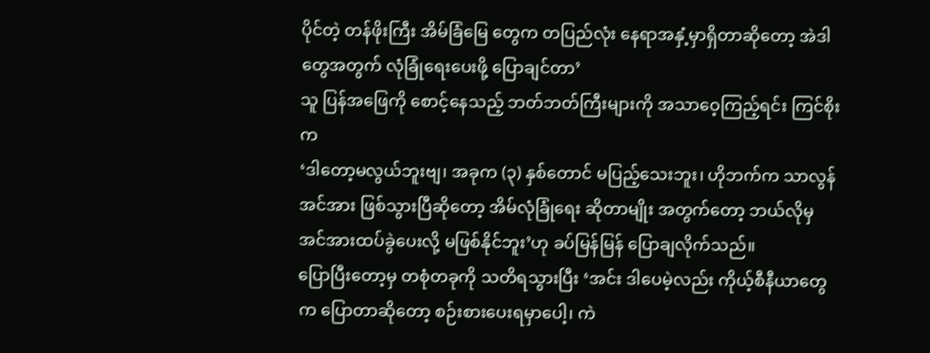ပိုင်တဲ့ တန်ဖိုးကြီး အိမ်ခြံမြေ တွေက တပြည်လုံး နေရာအနှံ့မှာရှိတာဆိုတော့ အဲဒါတွေအတွက် လုံခြုံရေးပေးဖို့ ပြောချင်တာ’
သူ ပြန်အဖြေကို စောင့်နေသည့် ဘတ်ဘတ်ကြီးများကို အသာဝေ့ကြည့်ရင်း ကြင်စိုးက
‘ဒါတော့မလွယ်ဘူးဗျ၊ အခုက (၃) နှစ်တောင် မပြည့်သေးဘူး၊ ဟိုဘက်က သာလွန်အင်အား ဖြစ်သွားပြီဆိုတော့ အိမ်လုံခြုံရေး ဆိုတာမျိုး အတွက်တော့ ဘယ်လိုမှ အင်အားထပ်ခွဲပေးလို့ မဖြစ်နိုင်ဘူး’ဟု ခပ်မြန်မြန် ပြောချလိုက်သည်။
ပြောပြီးတော့မှ တစုံတခုကို သတိရသွားပြီး ‘အင်း ဒါပေမဲ့လည်း ကိုယ့်စီနီယာတွေက ပြောတာဆိုတော့ စဉ်းစားပေးရမှာပေါ့၊ ကဲ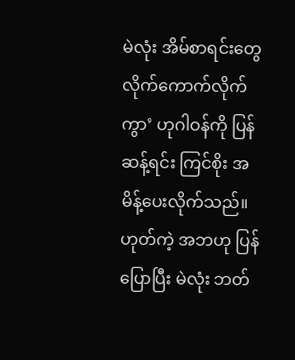မဲလုံး အိမ်စာရင်းတွေ လိုက်ကောက်လိုက်ကွာ’ ဟုဂါဝန်ကို ပြန်ဆန့်ရင်း ကြင်စိုး အမိန့်ပေးလိုက်သည်။
ဟုတ်ကဲ့ အဘဟု ပြန်ပြောပြီး မဲလုံး ဘတ်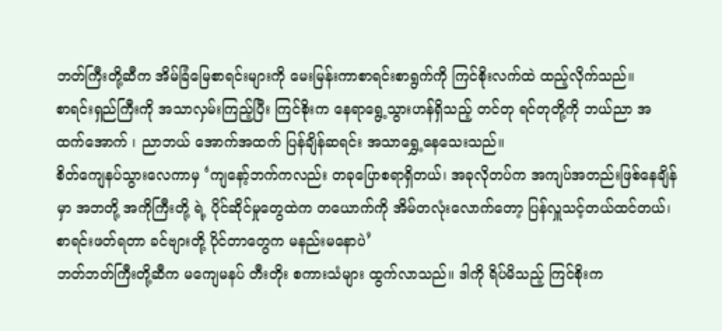ဘတ်ကြီးတို့ဆီက အိမ်ခြံမြေစာရင်းများကို မေးမြန်းကာစာရင်းစာရွက်ကို ကြင်စိုးလက်ထဲ ထည့်လိုက်သည်။
စာရင်းရှည်ကြီးကို အသာလှမ်းကြည့်ပြီး ကြင်စိုးက နေရာရွေ့သွားဟန်ရှိသည့် တင်တု ရင်တုတို့ကို ဘယ်ညာ အ ထက်အောက် ၊ ညာဘယ် အောက်အထက် ပြန်ချိန်ဆရင်း အသာရွှေ့နေသေးသည်။
စိတ်ကျေနပ်သွားလေကာမှ ‘ကျနော့်ဘက်ကလည်း တခုပြောစရာရှိတယ်၊ အခုလိုတပ်က အကျပ်အတည်းဖြစ်နေချိန်မှာ အဘတို့ အကိုကြီးတို့ ရဲ့ ပိုင်ဆိုင်မှုတွေထဲက တယောက်ကို အိမ်တလုံးလောက်တော့ ပြန်လှူသင့်တယ်ထင်တယ်၊ စာရင်းဖတ်ရတာ ခင်ဗျားတို့ ပိုင်တာတွေက မနည်းမနောပဲ’
ဘတ်ဘတ်ကြီးတို့ဆီက မကျေမနပ် တီးတိုး စကားသံများ ထွက်လာသည်။ ဒါကို ရိပ်မိသည့် ကြင်စိုးက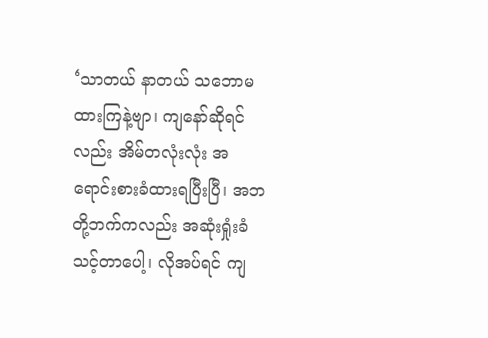‘သာတယ် နာတယ် သဘောမထားကြနဲ့ဗျာ၊ ကျနော်ဆိုရင်လည်း အိမ်တလုံးလုံး အရောင်းစားခံထားရပြီးပြီ၊ အဘ တို့ဘက်ကလည်း အဆုံးရှုံးခံသင့်တာပေါ့၊ လိုအပ်ရင် ကျ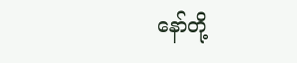နော်တို့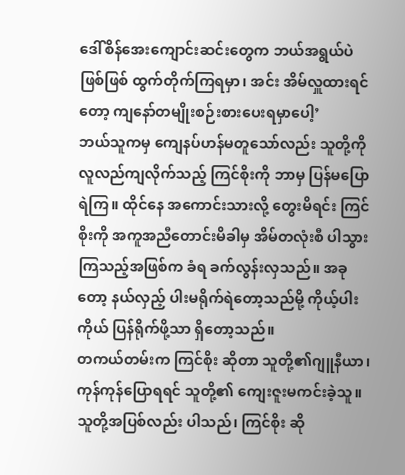ဒေါ်စိန်အေးကျောင်းဆင်းတွေက ဘယ်အရွယ်ပဲ ဖြစ်ဖြစ် ထွက်တိုက်ကြရမှာ၊ အင်း အိမ်လှူထားရင်တော့ ကျနော်တမျိုးစဉ်းစားပေးရမှာပေါ့’
ဘယ်သူကမှ ကျေနပ်ဟန်မတူသော်လည်း သူတို့ကို လူလည်ကျလိုက်သည့် ကြင်စိုးကို ဘာမှ ပြန်မပြောရဲကြ။ ထိုင်နေ အကောင်းသားလို့ တွေးမိရင်း ကြင်စိုးကို အကူအညီတောင်းမိခါမှ အိမ်တလုံးစီ ပါသွားကြသည့်အဖြစ်က ခံရ ခက်လွန်းလှသည်။ အခုတော့ နယ်လှည့် ပါးမရိုက်ရဲတော့သည်မို့ ကိုယ့်ပါးကိုယ် ပြန်ရိုက်ဖို့သာ ရှိတော့သည်။
တကယ်တမ်းက ကြင်စိုး ဆိုတာ သူတို့၏ဂျူနီယာ၊ ကုန်ကုန်ပြောရရင် သူတို့၏ ကျေးဇူးမကင်းခဲ့သူ။
သူတို့အပြစ်လည်း ပါသည်၊ ကြင်စိုး ဆို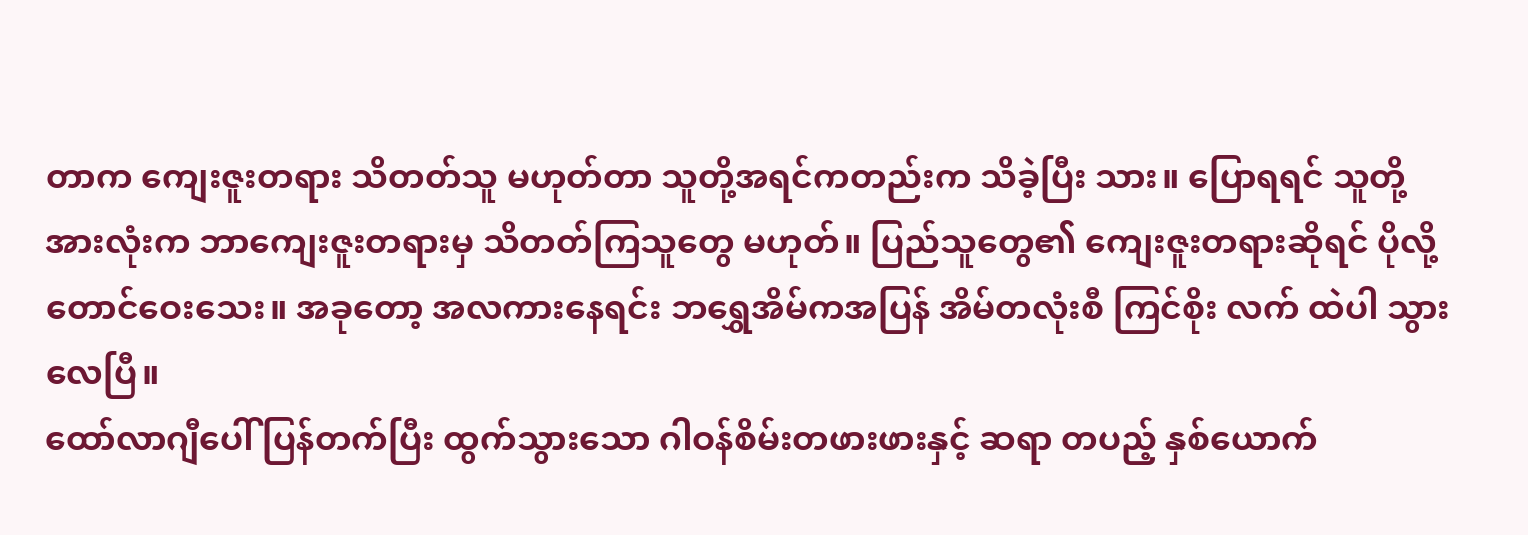တာက ကျေးဇူးတရား သိတတ်သူ မဟုတ်တာ သူတို့အရင်ကတည်းက သိခဲ့ပြီး သား။ ပြောရရင် သူတို့အားလုံးက ဘာကျေးဇူးတရားမှ သိတတ်ကြသူတွေ မဟုတ်။ ပြည်သူတွေ၏ ကျေးဇူးတရားဆိုရင် ပိုလို့တောင်ဝေးသေး။ အခုတော့ အလကားနေရင်း ဘရွှေအိမ်ကအပြန် အိမ်တလုံးစီ ကြင်စိုး လက် ထဲပါ သွားလေပြီ။
ထော်လာဂျီပေါ် ပြန်တက်ပြီး ထွက်သွားသော ဂါဝန်စိမ်းတဖားဖားနှင့် ဆရာ တပည့် နှစ်ယောက်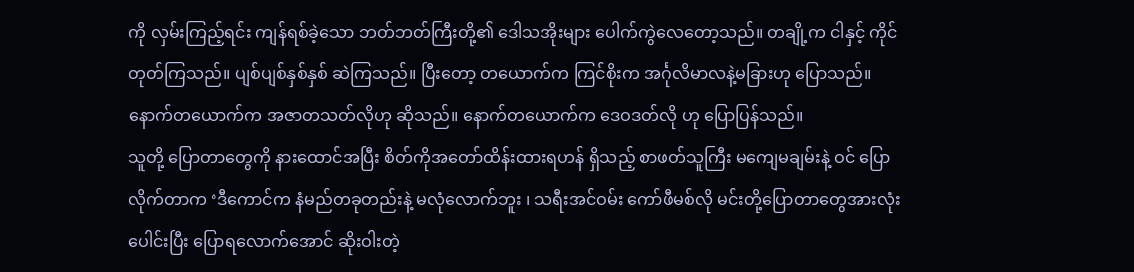ကို လှမ်းကြည့်ရင်း ကျန်ရစ်ခဲ့သော ဘတ်ဘတ်ကြီးတို့၏ ဒေါသအိုးများ ပေါက်ကွဲလေတော့သည်။ တချို့က ငါနှင့် ကိုင်တုတ်ကြသည်။ ပျစ်ပျစ်နှစ်နှစ် ဆဲကြသည်။ ပြီးတော့ တယောက်က ကြင်စိုးက အင်္ဂုလိမာလနဲ့မခြားဟု ပြောသည်။ နောက်တယောက်က အဇာတသတ်လိုဟု ဆိုသည်။ နောက်တယောက်က ဒေဝဒတ်လို ဟု ပြောပြန်သည်။
သူတို့ ပြောတာတွေကို နားထောင်အပြီး စိတ်ကိုအတော်ထိန်းထားရဟန် ရှိသည့် စာဖတ်သူကြီး မကျေမချမ်းနဲ့ ဝင် ပြောလိုက်တာက ‘ဒီကောင်က နံမည်တခုတည်းနဲ့ မလုံလောက်ဘူး ၊ သရီးအင်ဝမ်း ကော်ဖီမစ်လို မင်းတို့ပြောတာတွေအားလုံး ပေါင်းပြီး ပြောရလောက်အောင် ဆိုးဝါးတဲ့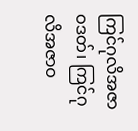ကြင်ဂုလိအဇာဝဒတ်၊ ကြင်ဂုလိအဇာဝ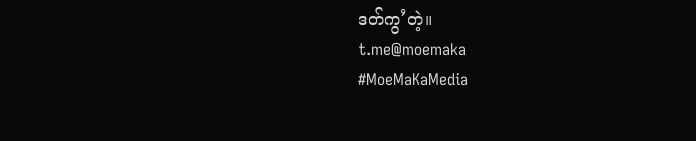ဒတ်ကွ’တဲ့။
t.me@moemaka
#MoeMaKaMedia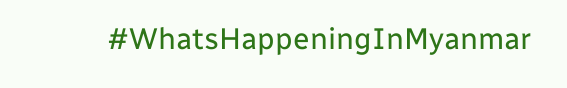#WhatsHappeningInMyanmar